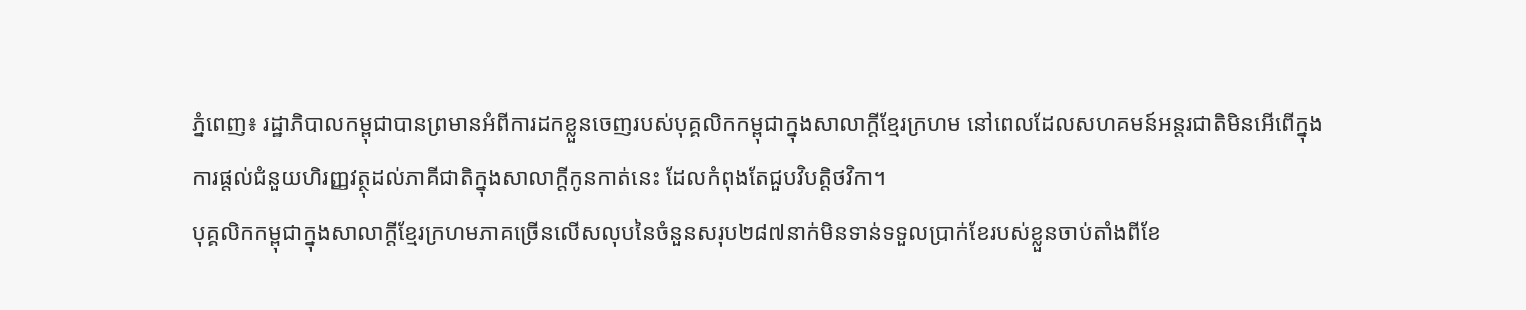ភ្នំពេញ៖ រដ្ឋាភិបាលកម្ពុជាបានព្រមានអំពីការដកខ្លួនចេញរបស់បុគ្គលិកកម្ពុជាក្នុងសាលាក្តីខ្មែរក្រហម នៅពេលដែលសហគមន៍អន្តរជាតិមិនអើពើក្នុងការផ្តល់ជំនួយហិរញ្ញវត្ថុដល់ភាគីជាតិក្នុងសាលាក្តីកូនកាត់នេះ ដែលកំពុងតែជួបវិបត្តិថវិកា។
បុគ្គលិកកម្ពុជាក្នុងសាលាក្តីខ្មែរក្រហមភាគច្រើនលើសលុបនៃចំនួនសរុប២៨៧នាក់មិនទាន់ទទួលប្រាក់ខែរបស់ខ្លួនចាប់តាំងពីខែ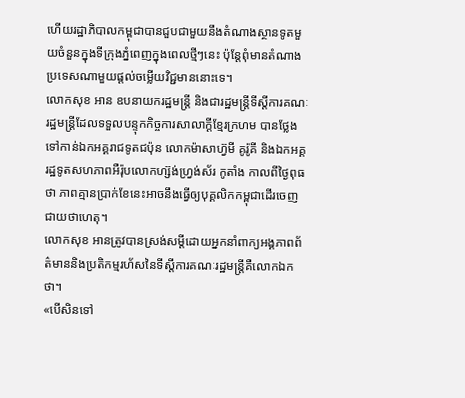ហើយរដ្ឋាភិបាលកម្ពុជាបានជួបជាមួយនឹងតំណាងស្ថានទូតមួយចំនួនក្នុងទីក្រុងភ្នំពេញក្នុងពេលថ្មីៗនេះ ប៉ុន្តែពុំមានតំណាងប្រទេសណាមួយផ្តល់ចម្លើយវិជ្ជមាននោះទេ។
លោកសុខ អាន ឧបនាយករដ្ឋមន្ត្រី និងជារដ្ឋមន្ដ្រីទីស្តីការគណៈរដ្ឋមន្ដ្រីដែលទទួលបន្ទុកកិច្ចការសាលាក្តីខ្មែរក្រហម បានថ្លែងទៅកាន់ឯកអគ្គរាជទូតជប៉ុន លោកម៉ាសាហ្វ៊មី គូរ៉ូគី និងឯកអគ្គរដ្ឋទូតសហភាពអឺរ៉ុបលោកហ្ស៊ង់ហ្វ្រង់ស័រ កូតាំង កាលពីថ្ងៃពុធថា ភាពគ្មានប្រាក់ខែនេះអាចនឹងធ្វើឲ្យបុគ្គលិកកម្ពុជាដើរចេញជាយថាហេតុ។
លោកសុខ អានត្រូវបានស្រង់សម្តីដោយអ្នកនាំពាក្យអង្គភាពព័ត៌មាននិងប្រតិកម្មរហ័សនៃទីស្តីការគណៈរដ្ឋមន្ត្រីគឺលោកឯក ថា។
«បើសិនទៅ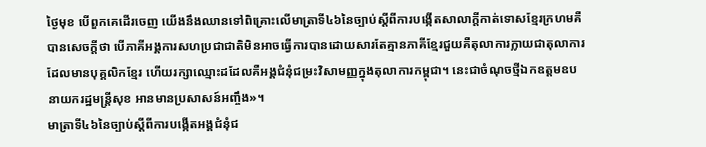ថ្ងៃមុខ បើពួកគេដើរចេញ យើងនឹងឈានទៅពិគ្រោះលើមាត្រាទី៤៦នៃច្បាប់ស្តីពីការបង្កើតសាលាក្តីកាត់ទោសខ្មែរក្រហមគឺបានសេចក្តីថា បើភាគីអង្គការសហប្រជាជាតិមិនអាចធ្វើការបានដោយសារតែគ្មានភាគីខ្មែរជួយគឺតុលាការក្លាយជាតុលាការដែលមានបុគ្គលិកខ្មែរ ហើយរក្សាឈ្មោះដដែលគឺអង្គជំនុំជម្រះវិសាមញ្ញក្នុងតុលាការកម្ពុជា។ នេះជាចំណុចថ្មីឯកឧត្តមឧបនាយករដ្ឋមន្ត្រីសុខ អានមានប្រសាសន៍អញ្ចឹង»។
មាត្រាទី៤៦នៃច្បាប់ស្តីពីការបង្កើតអង្គជំនុំជ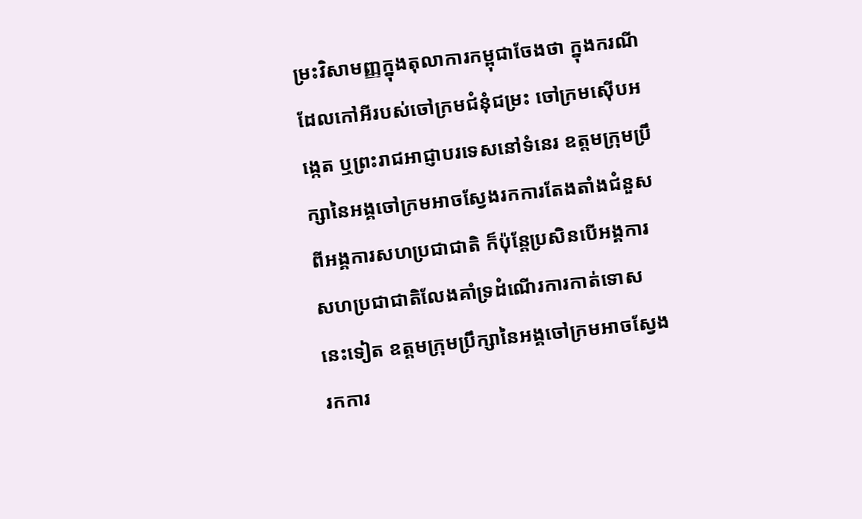ម្រះវិសាមញ្ញក្នុងតុលាការកម្ពុជាចែងថា ក្នុងករណីដែលកៅអីរបស់ចៅក្រមជំនុំជម្រះ ចៅក្រមស៊ើបអង្កេត ឬព្រះរាជអាជ្ញាបរទេសនៅទំនេរ ឧត្តមក្រុមប្រឹក្សានៃអង្គចៅក្រមអាចស្វែងរកការតែងតាំងជំនួសពីអង្គការសហប្រជាជាតិ ក៏ប៉ុន្តែប្រសិនបើអង្គការសហប្រជាជាតិលែងគាំទ្រដំណើរការកាត់ទោសនេះទៀត ឧត្តមក្រុមប្រឹក្សានៃអង្គចៅក្រមអាចស្វែងរកការ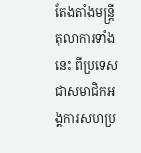តែងតាំងមន្ត្រីតុលាការទាំងនេះ ពីប្រទេសជាសមាជិកអង្គការសហប្រ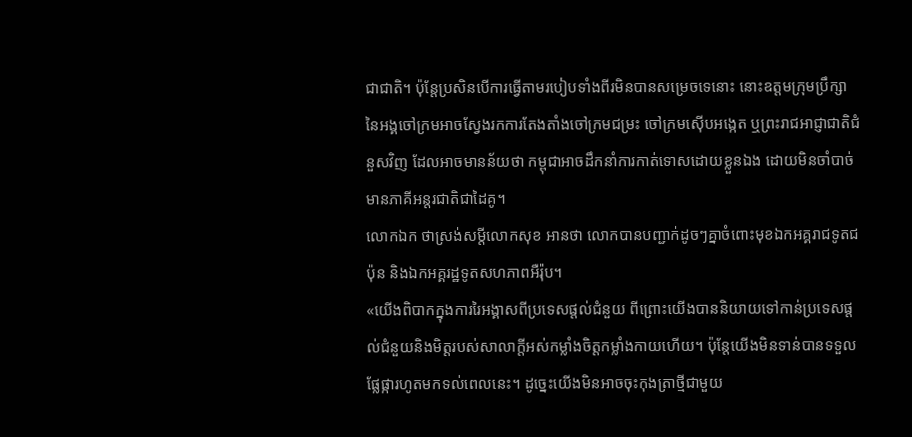ជាជាតិ។ ប៉ុន្តែប្រសិនបើការធ្វើតាមរបៀបទាំងពីរមិនបានសម្រេចទេនោះ នោះឧត្តមក្រុមប្រឹក្សានៃអង្គចៅក្រមអាចស្វែងរកការតែងតាំងចៅក្រមជម្រះ ចៅក្រមស៊ើបអង្កេត ឬព្រះរាជអាជ្ញាជាតិជំនួសវិញ ដែលអាចមានន័យថា កម្ពុជាអាចដឹកនាំការកាត់ទោសដោយខ្លួនឯង ដោយមិនចាំបាច់មានភាគីអន្តរជាតិជាដៃគូ។
លោកឯក ថាស្រង់សម្តីលោកសុខ អានថា លោកបានបញ្ជាក់ដូចៗគ្នាចំពោះមុខឯកអគ្គរាជទូតជប៉ុន និងឯកអគ្គរដ្ឋទូតសហភាពអឺរ៉ុប។
«យើងពិបាកក្នុងការរៃអង្គាសពីប្រទេសផ្តល់ជំនួយ ពីព្រោះយើងបាននិយាយទៅកាន់ប្រទេសផ្តល់ជំនួយនិងមិត្តរបស់សាលាក្តីអស់កម្លាំងចិត្តកម្លាំងកាយហើយ។ ប៉ុន្តែយើងមិនទាន់បានទទួលផ្លែផ្ការហូតមកទល់ពេលនេះ។ ដូច្នេះយើងមិនអាចចុះកុងត្រាថ្មីជាមួយ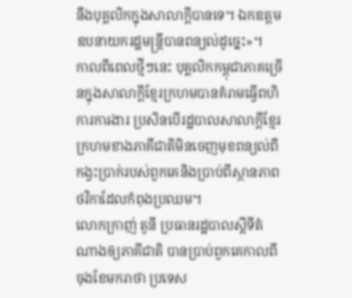នឹងបុគ្គលិកក្នុងសាលាក្តីបានទេ។ ឯកឧត្តមឧបនាយករដ្ឋមន្ដ្រីបានពន្យល់ដូច្នេះ»។
កាលពីពេលថ្មីៗនេះ បុគ្គលិកកម្ពុជាភាគច្រើនក្នុងសាលាក្តីខ្មែរក្រហមបានគំរាមធ្វើពហិការការងារ ប្រសិនបើរដ្ឋបាលសាលាក្តីខ្មែរក្រហមខាងភាគីជាតិមិនចេញមុខពន្យល់ពីកង្វះប្រាក់របស់ពួកគេនិងប្រាប់ពីស្ថានភាពថវិកាដែលកំពុងប្រឈម។
លោកក្រាញ់ តូនី ប្រធានរដ្ឋបាលស្តីទីតំណាងឲ្យភាគីជាតិ បានប្រាប់ពួកគេកាលពីចុងខែមករាថា ប្រទេស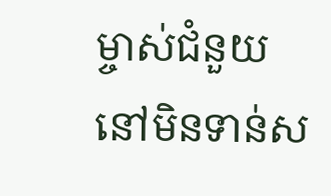ម្ចាស់ជំនួយនៅមិនទាន់ស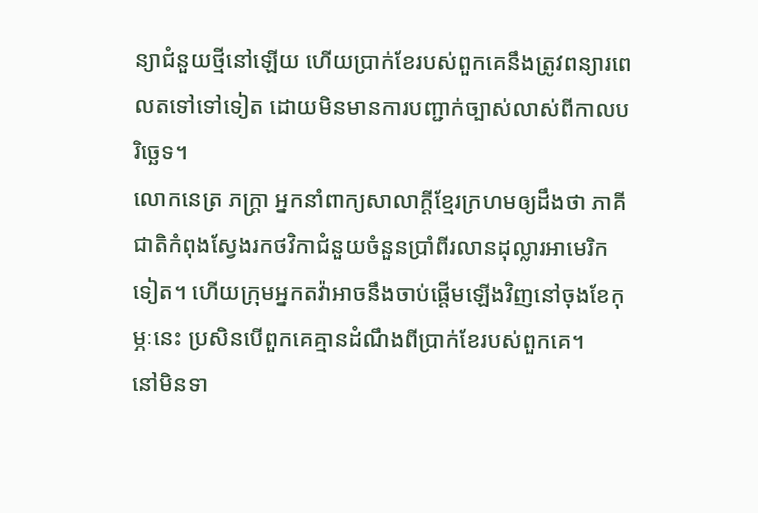ន្យាជំនួយថ្មីនៅឡើយ ហើយប្រាក់ខែរបស់ពួកគេនឹងត្រូវពន្យារពេលតទៅទៅទៀត ដោយមិនមានការបញ្ជាក់ច្បាស់លាស់ពីកាលបរិច្ឆេទ។
លោកនេត្រ ភក្ត្រា អ្នកនាំពាក្យសាលាក្តីខ្មែរក្រហមឲ្យដឹងថា ភាគីជាតិកំពុងស្វែងរកថវិកាជំនួយចំនួនប្រាំពីរលានដុល្លារអាមេរិកទៀត។ ហើយក្រុមអ្នកតវ៉ាអាចនឹងចាប់ផ្តើមឡើងវិញនៅចុងខែកុម្ភៈនេះ ប្រសិនបើពួកគេគ្មានដំណឹងពីប្រាក់ខែរបស់ពួកគេ។
នៅមិនទា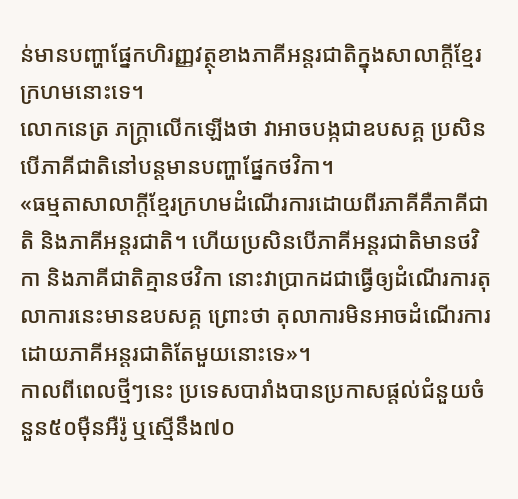ន់មានបញ្ហាផ្នែកហិរញ្ញវត្ថុខាងភាគីអន្តរជាតិក្នុងសាលាក្តីខ្មែរក្រហមនោះទេ។
លោកនេត្រ ភក្ត្រាលើកឡើងថា វាអាចបង្កជាឧបសគ្គ ប្រសិនបើភាគីជាតិនៅបន្តមានបញ្ហាផ្នែកថវិកា។
«ធម្មតាសាលាក្តីខ្មែរក្រហមដំណើរការដោយពីរភាគីគឺភាគីជាតិ និងភាគីអន្តរជាតិ។ ហើយប្រសិនបើភាគីអន្តរជាតិមានថវិកា និងភាគីជាតិគ្មានថវិកា នោះវាប្រាកដជាធ្វើឲ្យដំណើរការតុលាការនេះមានឧបសគ្គ ព្រោះថា តុលាការមិនអាចដំណើរការដោយភាគីអន្តរជាតិតែមួយនោះទេ»។
កាលពីពេលថ្មីៗនេះ ប្រទេសបារាំងបានប្រកាសផ្តល់ជំនួយចំនួន៥០ម៉ឺនអឺរ៉ូ ឬស្មើនឹង៧០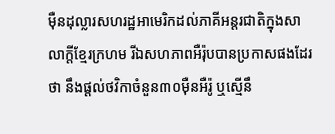ម៉ឺនដុល្លារសហរដ្ឋអាមេរិកដល់ភាគីអន្តរជាតិក្នុងសាលាក្តីខ្មែរក្រហម រីឯសហភាពអឺរ៉ុបបានប្រកាសផងដែរថា នឹងផ្តល់ថវិកាចំនួន៣០ម៉ឺនអឺរ៉ូ ឬស្មើនឹ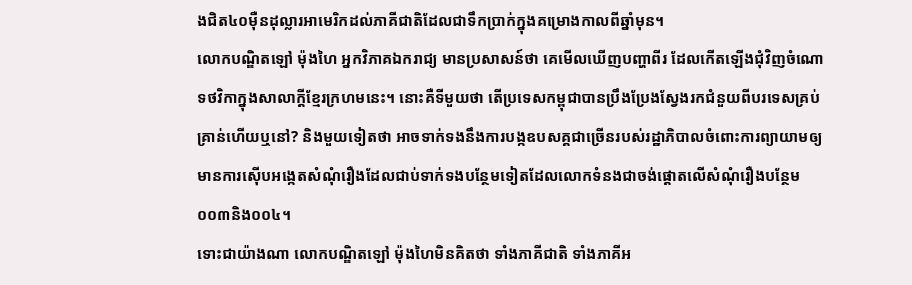ងជិត៤០ម៉ឺនដុល្លារអាមេរិកដល់ភាគីជាតិដែលជាទឹកប្រាក់ក្នុងគម្រោងកាលពីឆ្នាំមុន។
លោកបណ្ឌិតឡៅ ម៉ុងហៃ អ្នកវិភាគឯករាជ្យ មានប្រសាសន៍ថា គេមើលឃើញបញ្ហាពីរ ដែលកើតឡើងជុំវិញចំណោទថវិកាក្នុងសាលាក្ដីខ្មែរក្រហមនេះ។ នោះគឺទីមួយថា តើប្រទេសកម្ពុជាបានប្រឹងប្រែងស្វែងរកជំនួយពីបរទេសគ្រប់គ្រាន់ហើយឬនៅ? និងមួយទៀតថា អាចទាក់ទងនឹងការបង្កឧបសគ្គជាច្រើនរបស់រដ្ឋាភិបាលចំពោះការព្យាយាមឲ្យមានការស៊ើបអង្កេតសំណុំរឿងដែលជាប់ទាក់ទងបន្ថែមទៀតដែលលោកទំនងជាចង់ផ្តោតលើសំណុំរឿងបន្ថែម០០៣និង០០៤។
ទោះជាយ៉ាងណា លោកបណ្ឌិតឡៅ ម៉ុងហៃមិនគិតថា ទាំងភាគីជាតិ ទាំងភាគីអ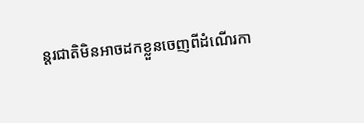ន្តរជាតិមិនអាចដកខ្លួនចេញពីដំណើរកា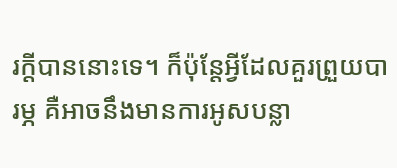រក្តីបាននោះទេ។ ក៏ប៉ុន្តែអ្វីដែលគួរព្រួយបារម្ភ គឺអាចនឹងមានការអូសបន្លា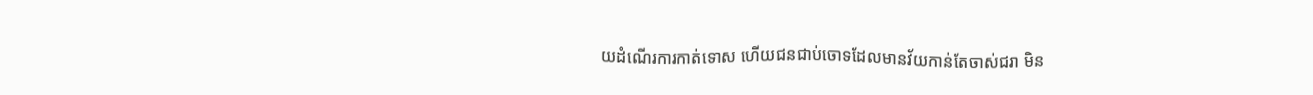យដំណើរការកាត់ទោស ហើយជនជាប់ចោទដែលមានវ័យកាន់តែចាស់ជរា មិន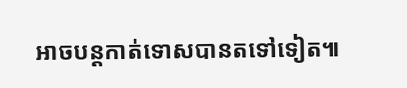អាចបន្តកាត់ទោសបានតទៅទៀត៕